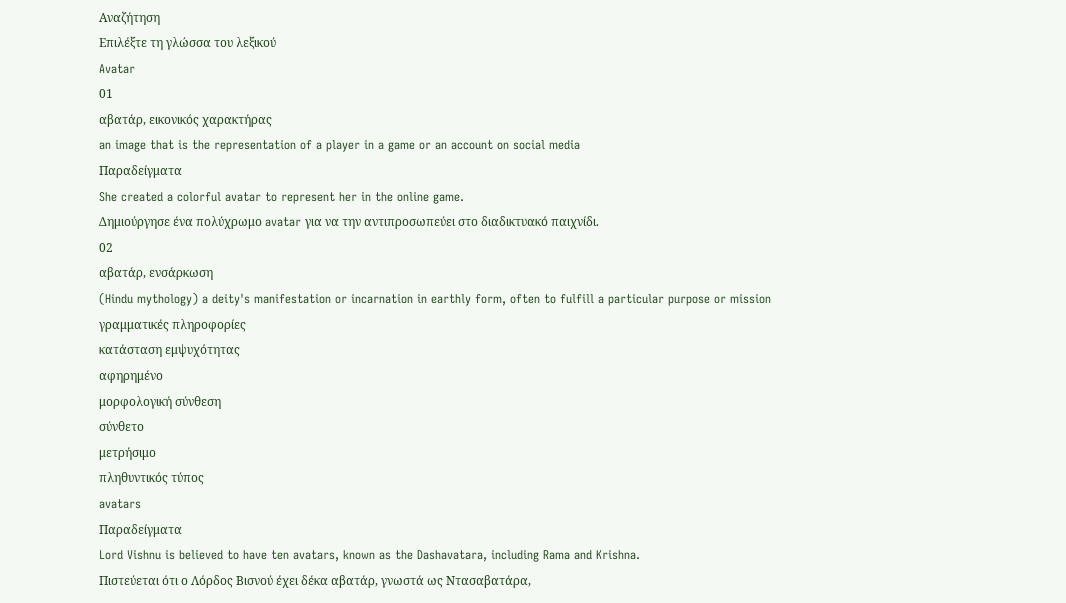Αναζήτηση
Επιλέξτε τη γλώσσα του λεξικού
Avatar
01
αβατάρ, εικονικός χαρακτήρας
an image that is the representation of a player in a game or an account on social media
Παραδείγματα
She created a colorful avatar to represent her in the online game.
Δημιούργησε ένα πολύχρωμο avatar για να την αντιπροσωπεύει στο διαδικτυακό παιχνίδι.
02
αβατάρ, ενσάρκωση
(Hindu mythology) a deity's manifestation or incarnation in earthly form, often to fulfill a particular purpose or mission
γραμματικές πληροφορίες
κατάσταση εμψυχότητας
αφηρημένο
μορφολογική σύνθεση
σύνθετο
μετρήσιμο
πληθυντικός τύπος
avatars
Παραδείγματα
Lord Vishnu is believed to have ten avatars, known as the Dashavatara, including Rama and Krishna.
Πιστεύεται ότι ο Λόρδος Βισνού έχει δέκα αβατάρ, γνωστά ως Ντασαβατάρα,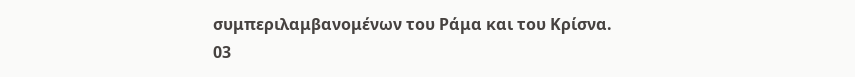συμπεριλαμβανομένων του Ράμα και του Κρίσνα.
03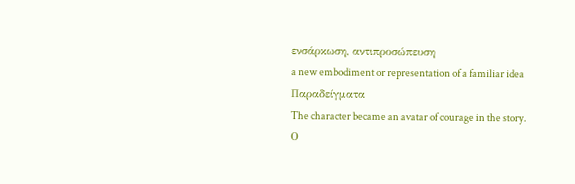ενσάρκωση, αντιπροσώπευση
a new embodiment or representation of a familiar idea
Παραδείγματα
The character became an avatar of courage in the story.
Ο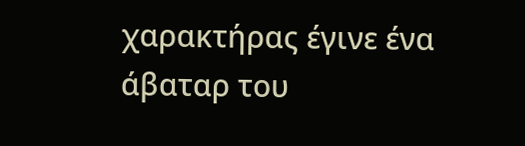χαρακτήρας έγινε ένα άβαταρ του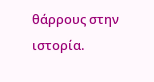θάρρους στην ιστορία.